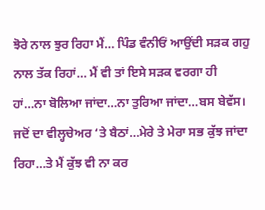ਝੋਰੇ ਨਾਲ ਝੁਰ ਰਿਹਾ ਮੈਂ… ਪਿੰਡ ਵੰਨੀਓਂ ਆਉਂਦੀ ਸੜਕ ਗਹੁ ਨਾਲ ਤੱਕ ਰਿਹਾਂ… ਮੈਂ ਵੀ ਤਾਂ ਇਸੇ ਸੜਕ ਵਰਗਾ ਹੀ ਹਾਂ…ਨਾ ਬੋਲਿਆ ਜਾਂਦਾ…ਨਾ ਤੁਰਿਆ ਜਾਂਦਾ…ਬਸ ਬੇਵੱਸ। ਜਦੋਂ ਦਾ ਵੀਲ੍ਹਚੇਅਰ ‘ਤੇ ਬੈਠਾਂ…ਮੇਰੇ ਤੇ ਮੇਰਾ ਸਭ ਕੁੱਝ ਜਾਂਦਾ ਰਿਹਾ…ਤੇ ਮੈਂ ਕੁੱਝ ਵੀ ਨਾ ਕਰ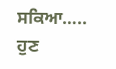ਸਕਿਆ….. ਹੁਣ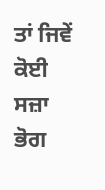ਤਾਂ ਜਿਵੇਂ ਕੋਈ ਸਜ਼ਾ ਭੋਗ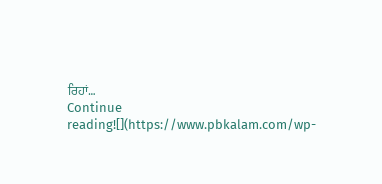ਰਿਹਾਂ…
Continue reading![](https://www.pbkalam.com/wp-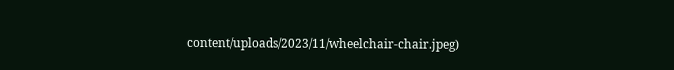content/uploads/2023/11/wheelchair-chair.jpeg)